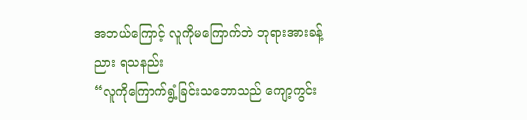အဘယ်ကြောင့် လူကိုမကြောက်ဘဲ ဘုရားအားခန့်ညား ရသနည်း
“လူကိုကြောက်ရွံ့ခြင်းသဘောသည် ကျော့ကွင်း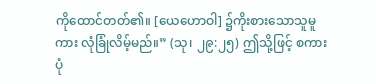ကိုထောင်တတ်၏။ [ယေဟောဝါ] ၌ကိုးစားသောသူမူကား လုံခြုံလိမ့်မည်။” (သု၊ ၂၉:၂၅) ဤသို့ဖြင့် စကားပုံ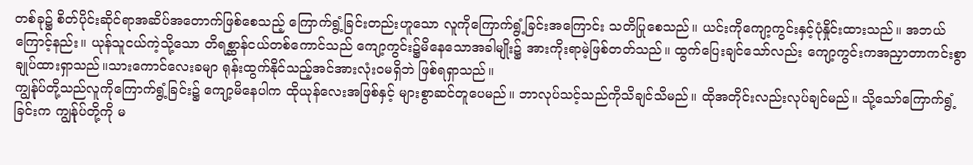တစ်ခု၌ စိတ်ပိုင်းဆိုင်ရာအဆိပ်အတောက်ဖြစ်စေသည့် ကြောက်ရွံ့ခြင်းတည်းဟူသော လူကိုကြောက်ရွံ့ခြင်းအကြောင်း သတိပြုစေသည်။ ယင်းကိုကျော့ကွင်းနှင့်ပုံနှိုင်းထားသည်။ အဘယ်ကြောင့်နည်း။ ယုန်သူငယ်ကဲ့သို့သော တိရစ္ဆာန်ငယ်တစ်ကောင်သည် ကျော့ကွင်း၌မိနေသောအခါမျိုး၌ အားကိုးရာမဲ့ဖြစ်တတ်သည်။ ထွက်ပြေးချင်သော်လည်း ကျော့ကွင်းကအညှာတာကင်းစွာချုပ်ထားရှာသည်။သားကောင်လေးခမျာ ရုန်းထွက်နိုင်သည့်အင်အားလုံးဝမရှိဘဲ ဖြစ်ရရှာသည်။
ကျွန်ုပ်တို့သည်လူကိုကြောက်ရွံ့ခြင်း၌ ကျော့မိနေပါက ထိုယုန်လေးအဖြစ်နှင့် များစွာဆင်တူပေမည်။ ဘာလုပ်သင့်သည်ကိုသိချင်သိမည်။ ထိုအတိုင်းလည်းလုပ်ချင်မည်။ သို့သော်ကြောက်ရွံ့ခြင်းက ကျွန်ုပ်တို့ကို မ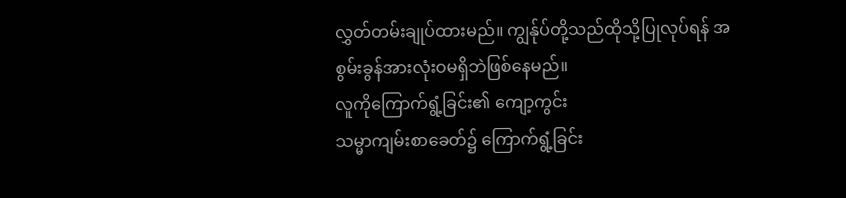လွှတ်တမ်းချုပ်ထားမည်။ ကျွန်ုပ်တို့သည်ထိုသို့ပြုလုပ်ရန် အစွမ်းခွန်အားလုံးဝမရှိဘဲဖြစ်နေမည်။
လူကိုကြောက်ရွံ့ခြင်း၏ ကျော့ကွင်း
သမ္မာကျမ်းစာခေတ်၌ ကြောက်ရွံ့ခြင်း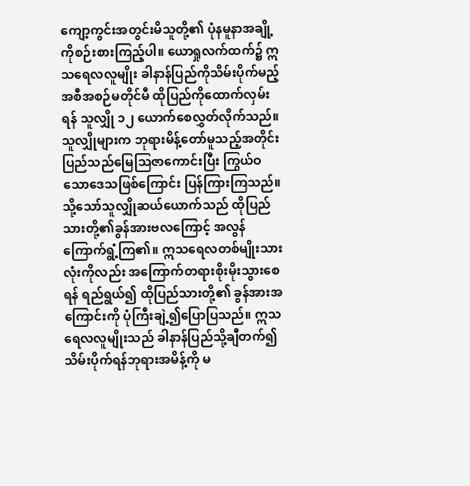ကျော့ကွင်းအတွင်းမိသူတို့၏ ပုံနမူနာအချို့ကိုစဉ်းစားကြည့်ပါ။ ယောရှုလက်ထက်၌ ဣသရေလလူမျိုး ခါနာန်ပြည်ကိုသိမ်းပိုက်မည့် အစီအစဉ်မတိုင်မီ ထိုပြည်ကိုထောက်လှမ်းရန် သူလျှို ၁၂ ယောက်စေလွှတ်လိုက်သည်။ သူလျှိုများက ဘုရားမိန့်တော်မူသည့်အတိုင်း ပြည်သည်မြေသြဇာကောင်းပြီး ကြွယ်ဝသောဒေသဖြစ်ကြောင်း ပြန်ကြားကြသည်။ သို့သော်သူလျှိုဆယ်ယောက်သည် ထိုပြည်သားတို့၏ခွန်အားဗလကြောင့် အလွန်ကြောက်ရွံ့ကြ၏။ ဣသရေလတစ်မျိုးသားလုံးကိုလည်း အကြောက်တရားစိုးမိုးသွားစေရန် ရည်ရွယ်၍ ထိုပြည်သားတို့၏ ခွန်အားအကြောင်းကို ပုံကြီးချဲ့၍ပြောပြသည်။ ဣသရေလလူမျိုးသည် ခါနာန်ပြည်သို့ချီတက်၍ သိမ်းပိုက်ရန်ဘုရားအမိန့်ကို မ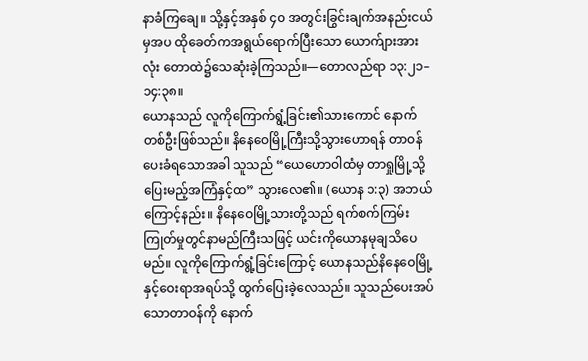နာခံကြချေ။ သို့နှင့်အနှစ် ၄၀ အတွင်းခြွင်းချက်အနည်းငယ်မှအပ ထိုခေတ်ကအရွယ်ရောက်ပြီးသော ယောက်ျားအားလုံး တောထဲ၌သေဆုံးခဲ့ကြသည်။—တောလည်ရာ ၁၃:၂၁–၁၄:၃၈။
ယောနသည် လူကိုကြောက်ရွံ့ခြင်း၏သားကောင် နောက်တစ်ဦးဖြစ်သည်။ နိနေဝေမြို့ကြီးသို့သွားဟောရန် တာဝန်ပေးခံရသောအခါ သူသည် “ယေဟောဝါထံမှ တာရှုမြို့သို့ပြေးမည့်အကြံနှင့်ထ” သွားလေ၏။ (ယောန ၁:၃) အဘယ်ကြောင့်နည်း။ နိနေဝေမြို့သားတို့သည် ရက်စက်ကြမ်းကြုတ်မှုတွင်နာမည်ကြီးသဖြင့် ယင်းကိုယောနမုချသိပေမည်။ လူကိုကြောက်ရွံ့ခြင်းကြောင့် ယောနသည်နိနေဝေမြို့နှင့်ဝေးရာအရပ်သို့ ထွက်ပြေးခဲ့လေသည်။ သူသည်ပေးအပ်သောတာဝန်ကို နောက်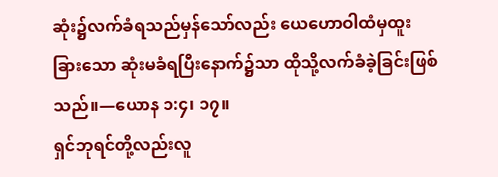ဆုံး၌လက်ခံရသည်မှန်သော်လည်း ယေဟောဝါထံမှထူးခြားသော ဆုံးမခံရပြီးနောက်၌သာ ထိုသို့လက်ခံခဲ့ခြင်းဖြစ်သည်။—ယောန ၁:၄၊ ၁၇။
ရှင်ဘုရင်တို့လည်းလူ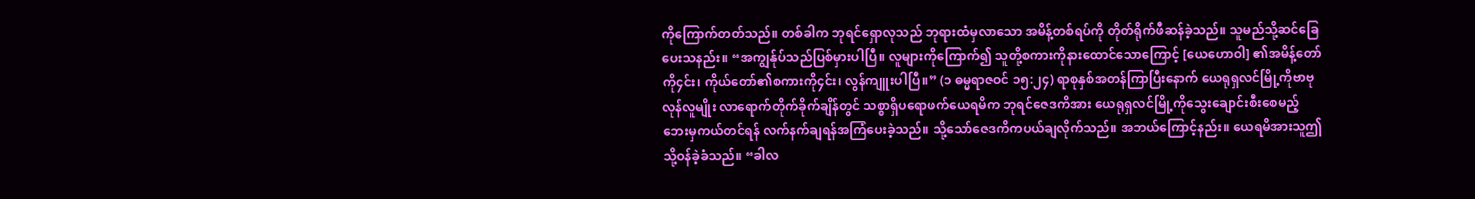ကိုကြောက်တတ်သည်။ တစ်ခါက ဘုရင်ရှောလုသည် ဘုရားထံမှလာသော အမိန့်တစ်ရပ်ကို တိုတ်ရိုက်ဖီဆန်ခဲ့သည်။ သူမည်သို့ဆင်ခြေပေးသနည်း။ “အကျွန်ုပ်သည်ပြစ်မှားပါပြီ။ လူများကိုကြောက်၍ သူတို့စကားကိုနားထောင်သောကြောင့် [ယေဟောဝါ] ၏အမိန့်တော်ကို၄င်း၊ ကိုယ်တော်၏စကားကို၄င်း၊ လွန်ကျူးပါပြီ။” (၁ ဓမ္မရာဇဝင် ၁၅:၂၄) ရာစုနှစ်အတန်ကြာပြီးနောက် ယေရုရှလင်မြို့ကိုဗာဗုလုန်လူမျိုး လာရောက်တိုက်ခိုက်ချိန်တွင် သစ္စာရှိပရောဖက်ယေရမိက ဘုရင်ဇေဒကိအား ယေရုရှလင်မြို့ကိုသွေးချောင်းစီးစေမည့် ဘေးမှကယ်တင်ရန် လက်နက်ချရန်အကြံပေးခဲ့သည်။ သို့သော်ဇေဒကိကပယ်ချလိုက်သည်။ အဘယ်ကြောင့်နည်း။ ယေရမိအားသူဤသို့ဝန်ခဲ့ခံသည်။ “ခါလ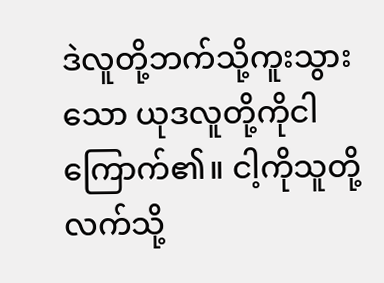ဒဲလူတို့ဘက်သို့ကူးသွားသော ယုဒလူတို့ကိုငါကြောက်၏။ ငါ့ကိုသူတို့လက်သို့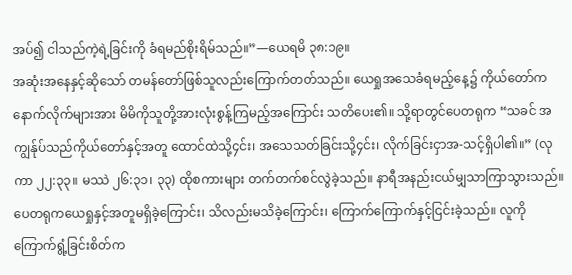အပ်၍ ငါသည်ကဲ့ရဲ့ခြင်းကို ခံရမည်စိုးရိမ်သည်။”—ယေရမိ ၃၈:၁၉။
အဆုံးအနေနှင့်ဆိုသော် တမန်တော်ဖြစ်သူလည်းကြောက်တတ်သည်။ ယေရှုအသေခံရမည့်နေ့၌ ကိုယ်တော်ကနောက်လိုက်များအား မိမိကိုသူတို့အားလုံးစွန့်ကြမည့်အကြောင်း သတိပေး၏။ သို့ရာတွင်ပေတရုက “သခင် အကျွန်ုပ်သည်ကိုယ်တော်နှင့်အတူ ထောင်ထဲသို့၄င်း၊ အသေသတ်ခြင်းသို့၄င်း၊ လိုက်ခြင်းငှာအ-သင့်ရှိပါ၏။” (လုကာ ၂၂:၃၃။ မဿဲ ၂၆:၃၁၊ ၃၃) ထိုစကားများ တက်တက်စင်လွဲခဲ့သည်။ နာရီအနည်းငယ်မျှသာကြာသွားသည်။ ပေတရုကယေရှုနှင့်အတူမရှိခဲ့ကြောင်း၊ သိလည်းမသိခဲ့ကြောင်း၊ ကြောက်ကြောက်နှင့်ငြင်းခဲ့သည်။ လူကိုကြောက်ရွံ့ခြင်းစိတ်က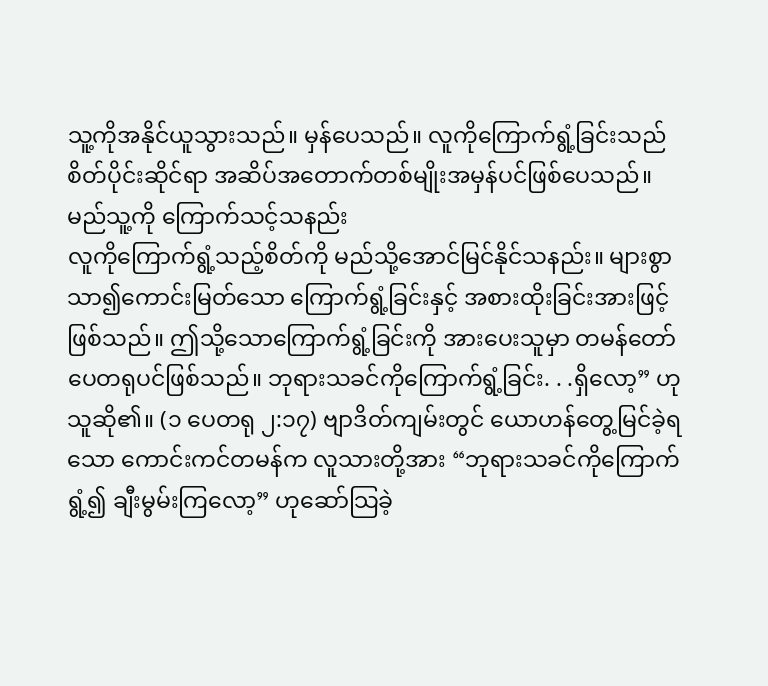သူ့ကိုအနိုင်ယူသွားသည်။ မှန်ပေသည်။ လူကိုကြောက်ရွံ့ခြင်းသည် စိတ်ပိုင်းဆိုင်ရာ အဆိပ်အတောက်တစ်မျိုးအမှန်ပင်ဖြစ်ပေသည်။
မည်သူ့ကို ကြောက်သင့်သနည်း
လူကိုကြောက်ရွံ့သည့်စိတ်ကို မည်သို့အောင်မြင်နိုင်သနည်း။ များစွာသာ၍ကောင်းမြတ်သော ကြောက်ရွံ့ခြင်းနှင့် အစားထိုးခြင်းအားဖြင့်ဖြစ်သည်။ ဤသို့သောကြောက်ရွံ့ခြင်းကို အားပေးသူမှာ တမန်တော်ပေတရုပင်ဖြစ်သည်။ ဘုရားသခင်ကိုကြောက်ရွံ့ခြင်း. . .ရှိလော့” ဟုသူဆို၏။ (၁ ပေတရု ၂:၁၇) ဗျာဒိတ်ကျမ်းတွင် ယောဟန်တွေ့မြင်ခဲ့ရသော ကောင်းကင်တမန်က လူသားတို့အား “ဘုရားသခင်ကိုကြောက်ရွံ့၍ ချီးမွမ်းကြလော့” ဟုဆော်သြခဲ့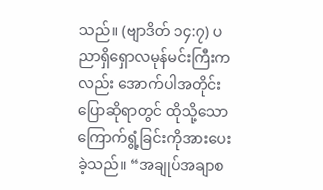သည်။ (ဗျာဒိတ် ၁၄:၇) ပညာရှိရှောလမုန်မင်းကြီးကလည်း အောက်ပါအတိုင်းပြောဆိုရာတွင် ထိုသို့သော ကြောက်ရွံ့ခြင်းကိုအားပေးခဲ့သည်။ “အချုပ်အချာစ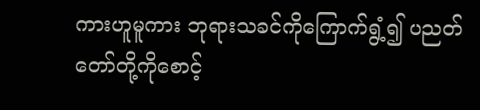ကားဟူမူကား ဘုရားသခင်ကိုကြောက်ရွံ့၍ ပညတ်တော်တို့ကိုစောင့်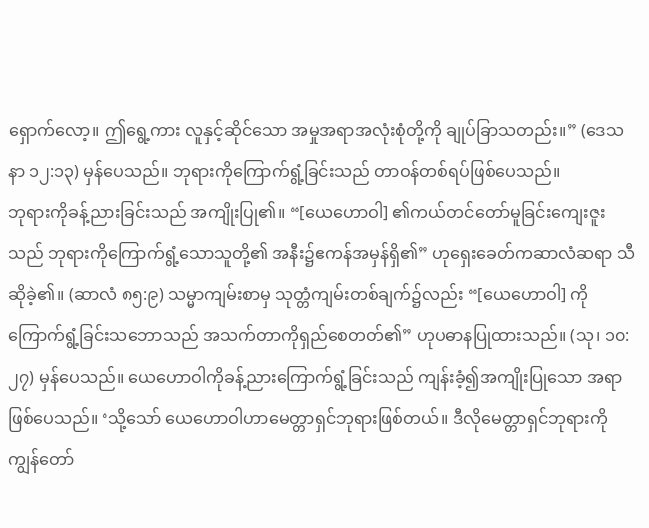ရှောက်လော့။ ဤရွေ့ကား လူနှင့်ဆိုင်သော အမှုအရာအလုံးစုံတို့ကို ချုပ်ခြာသတည်း။” (ဒေသနာ ၁၂:၁၃) မှန်ပေသည်။ ဘုရားကိုကြောက်ရွံ့ခြင်းသည် တာဝန်တစ်ရပ်ဖြစ်ပေသည်။
ဘုရားကိုခန့်ညားခြင်းသည် အကျိုးပြု၏။ “[ယေဟောဝါ] ၏ကယ်တင်တော်မူခြင်းကျေးဇူးသည် ဘုရားကိုကြောက်ရွံ့သောသူတို့၏ အနီး၌ဧကန်အမှန်ရှိ၏” ဟုရှေးခေတ်ကဆာလံဆရာ သီဆိုခဲ့၏။ (ဆာလံ ၈၅:၉) သမ္မာကျမ်းစာမှ သုတ္တံကျမ်းတစ်ချက်၌လည်း “[ယေဟောဝါ] ကိုကြောက်ရွံ့ခြင်းသဘောသည် အသက်တာကိုရှည်စေတတ်၏” ဟုပဓာနပြုထားသည်။ (သု၊ ၁၀:၂၇) မှန်ပေသည်။ ယေဟောဝါကိုခန့်ညားကြောက်ရွံ့ခြင်းသည် ကျန်းခံ့၍အကျိုးပြုသော အရာဖြစ်ပေသည်။ ‘သို့သော် ယေဟောဝါဟာမေတ္တာရှင်ဘုရားဖြစ်တယ်။ ဒီလိုမေတ္တာရှင်ဘုရားကို ကျွန်တော်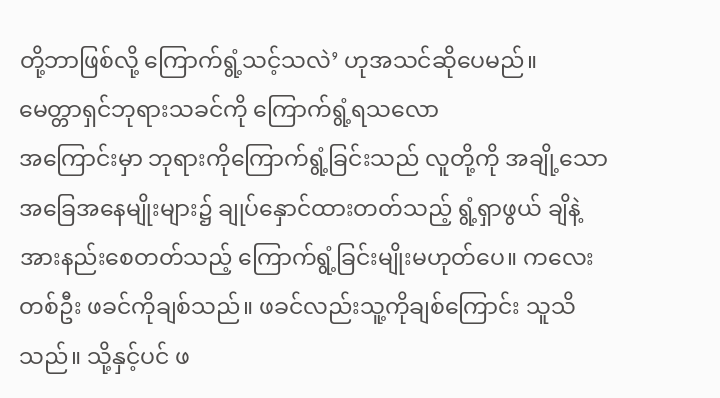တို့ဘာဖြစ်လို့ ကြောက်ရွံ့သင့်သလဲ’ ဟုအသင်ဆိုပေမည်။
မေတ္တာရှင်ဘုရားသခင်ကို ကြောက်ရွံ့ရသလော
အကြောင်းမှာ ဘုရားကိုကြောက်ရွံ့ခြင်းသည် လူတို့ကို အချို့သောအခြေအနေမျိုးများ၌ ချုပ်နှောင်ထားတတ်သည့် ရွံ့ရှာဖွယ် ချိနဲ့အားနည်းစေတတ်သည့် ကြောက်ရွံ့ခြင်းမျိုးမဟုတ်ပေ။ ကလေးတစ်ဦး ဖခင်ကိုချစ်သည်။ ဖခင်လည်းသူ့ကိုချစ်ကြောင်း သူသိသည်။ သို့နှင့်ပင် ဖ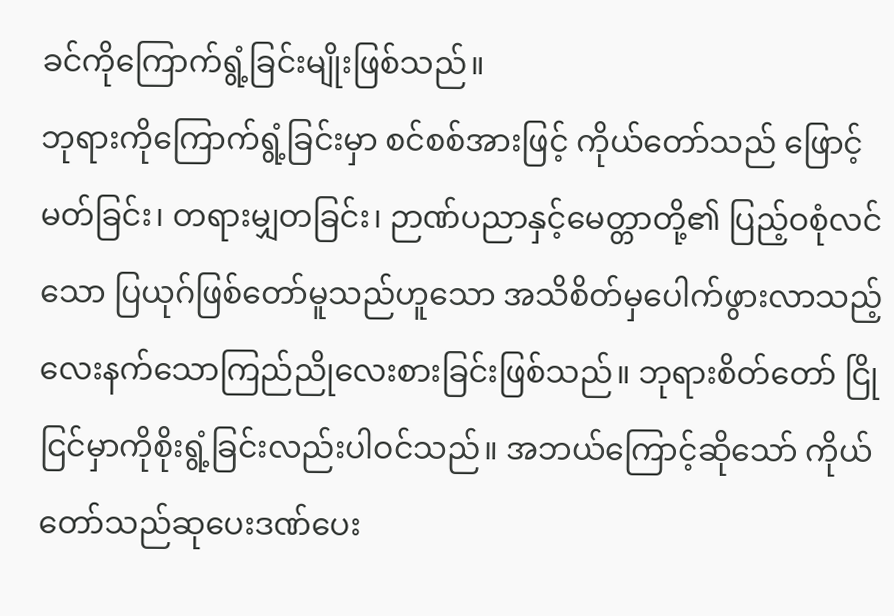ခင်ကိုကြောက်ရွံ့ခြင်းမျိုးဖြစ်သည်။
ဘုရားကိုကြောက်ရွံ့ခြင်းမှာ စင်စစ်အားဖြင့် ကိုယ်တော်သည် ဖြောင့်မတ်ခြင်း၊ တရားမျှတခြင်း၊ ဉာဏ်ပညာနှင့်မေတ္တာတို့၏ ပြည့်ဝစုံလင်သော ပြယုဂ်ဖြစ်တော်မူသည်ဟူသော အသိစိတ်မှပေါက်ဖွားလာသည့် လေးနက်သောကြည်ညိုလေးစားခြင်းဖြစ်သည်။ ဘုရားစိတ်တော် ငြိုငြင်မှာကိုစိုးရွံ့ခြင်းလည်းပါဝင်သည်။ အဘယ်ကြောင့်ဆိုသော် ကိုယ်တော်သည်ဆုပေးဒဏ်ပေး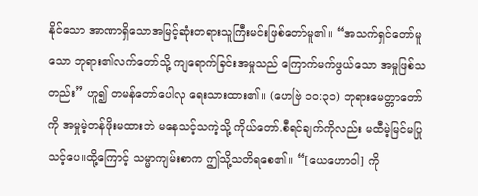နိုင်သော အာဏာရှိသောအမြင့်ဆုံးတရားသူကြီးမင်းဖြစ်တော်မူ၏။ “အသက်ရှင်တော်မူသော ဘုရား၏လက်တော်သို့ ကျရောက်ခြင်းအမှုသည် ကြောက်မက်ဖွယ်သော အမှုဖြစ်သတည်း” ဟူ၍ တမန်တော်ပေါလု ရေးသားထား၏။ (ဟေဗြဲ ၁၀:၃၁) ဘုရားမေတ္တာတော်ကို အမှုမဲ့တန်ဖိုးမထားဘဲ မနေသင့်သကဲ့သို့ ကိုယ်တော်.စီရင်ချက်ကိုလည်း မထီမဲ့မြင်မပြုသင့်ပေ။ထို့ကြောင့် သမ္မာကျမ်းစာက ဤသို့သတိရစေ၏။ “[ယေဟောဝါ] ကို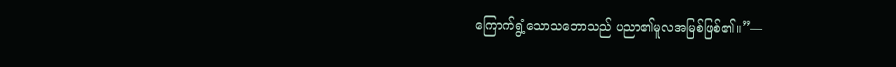ကြောက်ရွံ့သောသဘောသည် ပညာ၏မူလအမြစ်ဖြစ်၏။”—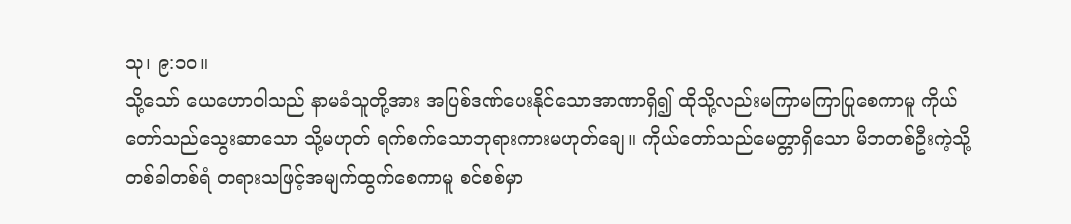သု၊ ၉:၁၀။
သို့သော် ယေဟောဝါသည် နာမခံသူတို့အား အပြစ်ဒဏ်ပေးနိုင်သောအာဏာရှိ၍ ထိုသို့လည်းမကြာမကြာပြုစေကာမူ ကိုယ်တော်သည်သွေးဆာသော သို့မဟုတ် ရက်စက်သောဘုရားကားမဟုတ်ချေ။ ကိုယ်တော်သည်မေတ္တာရှိသော မိဘတစ်ဦးကဲ့သို့တစ်ခါတစ်ရံ တရားသဖြင့်အမျက်ထွက်စေကာမူ စင်စစ်မှာ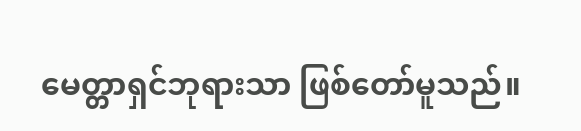မေတ္တာရှင်ဘုရားသာ ဖြစ်တော်မူသည်။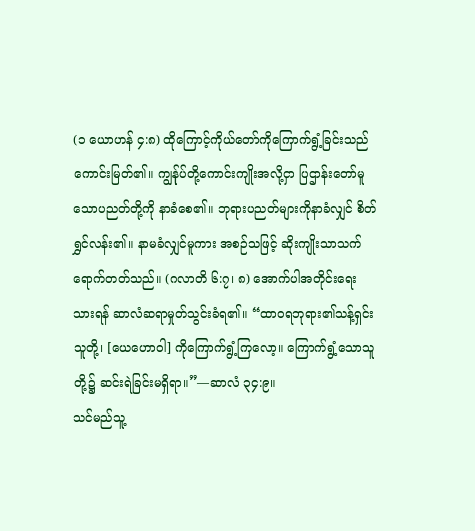(၁ ယောဟန် ၄:၈) ထိုကြောင့်ကိုယ်တော်ကိုကြောက်ရွံ့ခြင်းသည် ကောင်းမြတ်၏။ ကျွန်ုပ်တို့ကောင်းကျိုးအလို့ငှာ ပြဌာန်းတော်မူသောပညတ်တို့ကို နာခံစေ၏။ ဘုရားပညတ်များကိုနာခံလျှင် စိတ်ရွှင်လန်း၏။ နာမခံလျှင်မူကား အစဉ်သဖြင့် ဆိုးကျိုးသာသက်ရောက်တတ်သည်။ (ဂလာတိ ၆:၇၊ ၈) အောက်ပါအတိုင်းရေးသားရန် ဆာလံဆရာမှုတ်သွင်းခံရ၏။ “ထာဝရဘုရား၏သန့်ရှင်းသူတို့၊ [ယေဟောဝါ] ကိုကြောက်ရွံ့ကြလော့။ ကြောက်ရွံ့သောသူတို့၌ ဆင်းရဲခြင်းမရှိရာ။”—ဆာလံ ၃၄:၉။
သင်မည်သူ့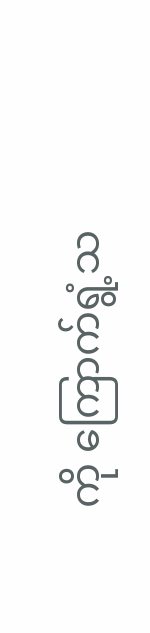ကို ကြောက်ရွံ့သ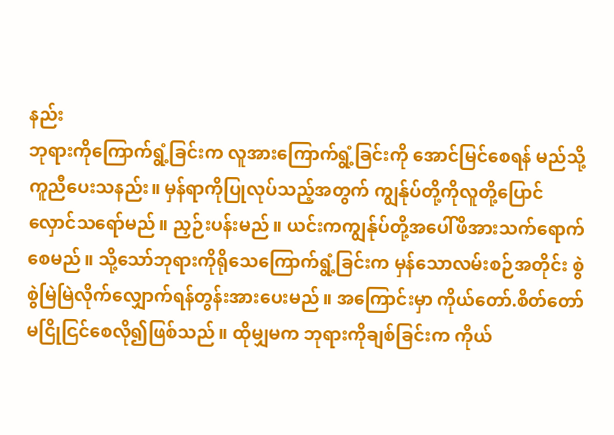နည်း
ဘုရားကိုကြောက်ရွံ့ခြင်းက လူအားကြောက်ရွံ့ခြင်းကို အောင်မြင်စေရန် မည်သို့ကူညီပေးသနည်း။ မှန်ရာကိုပြုလုပ်သည့်အတွက် ကျွန်ုပ်တို့ကိုလူတို့ပြောင်လှောင်သရော်မည်။ ညှဉ်းပန်းမည်။ ယင်းကကျွန်ုပ်တို့အပေါ်ဖိအားသက်ရောက်စေမည်။ သို့သော်ဘုရားကိုရိုသေကြောက်ရွံ့ခြင်းက မှန်သောလမ်းစဉ်အတိုင်း စွဲစွဲမြဲမြဲလိုက်လျှောက်ရန်တွန်းအားပေးမည်။ အကြောင်းမှာ ကိုယ်တော်.စိတ်တော် မငြိုငြင်စေလို၍ဖြစ်သည်။ ထိုမျှမက ဘုရားကိုချစ်ခြင်းက ကိုယ်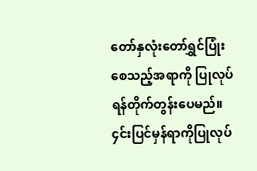တော်နှလုံးတော်ရွှင်ပြုံးစေသည့်အရာကို ပြုလုပ်ရန်တိုက်တွန်းပေမည်။ ၄င်းပြင်မှန်ရာကိုပြုလုပ်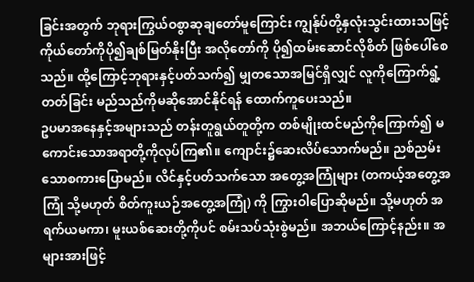ခြင်းအတွက် ဘုရားကြွယ်ဝစွာဆုချတော်မူကြောင်း ကျွန်ုပ်တို့နှလုံးသွင်းထားသဖြင့် ကိုယ်တော်ကိုပို၍ချစ်မြတ်နိုးပြီး အလိုတော်ကို ပို၍ထမ်းဆောင်လိုစိတ် ဖြစ်ပေါ်စေသည်။ ထို့ကြောင့်ဘုရားနှင့်ပတ်သက်၍ မျှတသောအမြင်ရှိလျှင် လူကိုကြောက်ရွံ့တတ်ခြင်း မည်သည်ကိုမဆိုအောင်နိုင်ရန် ထောက်ကူပေးသည်။
ဥပမာအနေနှင့်အများသည် တန်းတူရွယ်တူတို့က တစ်မျိုးထင်မည်ကိုကြောက်၍ မကောင်းသောအရာတို့ကိုလုပ်ကြ၏။ ကျောင်း၌ဆေးလိပ်သောက်မည်။ ညစ်ညမ်းသောစကားပြောမည်။ လိင်နှင့်ပတ်သက်သော အတွေ့အကြုံများ (တကယ့်အတွေ့အကြုံ သို့မဟုတ် စိတ်ကူးယဉ်အတွေ့အကြုံ) ကို ကြွားဝါပြောဆိုမည်။ သို့မဟုတ် အရက်ယမကာ၊ မူးယစ်ဆေးတို့ကိုပင် စမ်းသပ်သုံးစွဲမည်။ အဘယ်ကြောင့်နည်း။ အများအားဖြင့်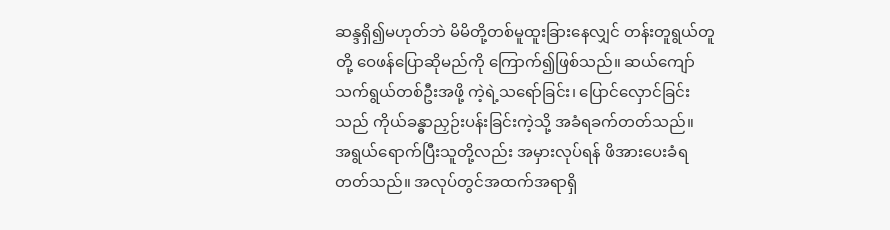ဆန္ဒရှိ၍မဟုတ်ဘဲ မိမိတို့တစ်မူထူးခြားနေလျှင် တန်းတူရွယ်တူတို့ ဝေဖန်ပြောဆိုမည်ကို ကြောက်၍ဖြစ်သည်။ ဆယ်ကျော်သက်ရွယ်တစ်ဦးအဖို့ ကဲ့ရဲ့သရော်ခြင်း၊ ပြောင်လှောင်ခြင်းသည် ကိုယ်ခန္ဓာညှဉ်းပန်းခြင်းကဲ့သို့ အခံရခက်တတ်သည်။
အရွယ်ရောက်ပြီးသူတို့လည်း အမှားလုပ်ရန် ဖိအားပေးခံရတတ်သည်။ အလုပ်တွင်အထက်အရာရှိ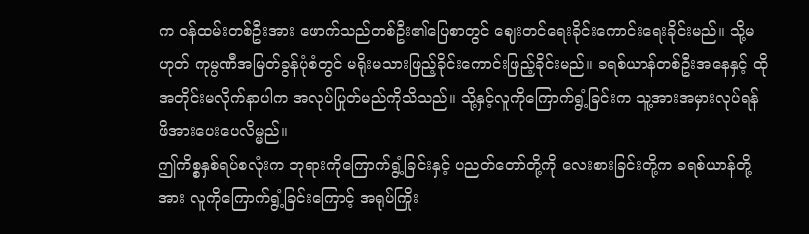က ဝန်ထမ်းတစ်ဦးအား ဖောက်သည်တစ်ဦး၏ပြေစာတွင် ဈေးတင်ရေးခိုင်းကောင်းရေးခိုင်းမည်။ သို့မဟုတ် ကုမ္ပဏီအမြတ်ခွန်ပုံစံတွင် မရိုးမသားဖြည့်ခိုင်းကောင်းဖြည့်ခိုင်းမည်။ ခရစ်ယာန်တစ်ဦးအနေနှင့် ထိုအတိုင်းမလိုက်နာပါက အလုပ်ပြုတ်မည်ကိုသိသည်။ သို့နှင့်လူကိုကြောက်ရွံ့ခြင်းက သူ့အားအမှားလုပ်ရန် ဖိအားပေးပေလိမ္မည်။
ဤကိစ္စနှစ်ရပ်စလုံးက ဘုရားကိုကြောက်ရွံ့ခြင်းနှင့် ပညတ်တော်တို့ကို လေးစားခြင်းတို့က ခရစ်ယာန်တို့အား လူကိုကြောက်ရွံ့ခြင်းကြောင့် အရုပ်ကြိုး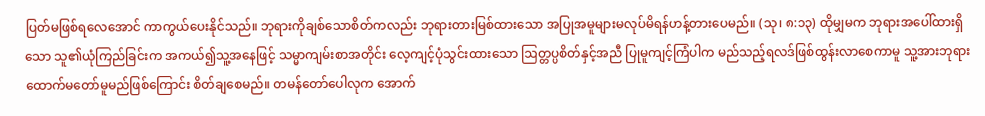ပြတ်မဖြစ်ရလေအောင် ကာကွယ်ပေးနိုင်သည်။ ဘုရားကိုချစ်သောစိတ်ကလည်း ဘုရားတားမြစ်ထားသော အပြုအမူများမလုပ်မိရန်ဟန့်တားပေမည်။ (သု၊ ၈:၁၃) ထိုမျှမက ဘုရားအပေါ်ထားရှိသော သူ၏ယုံကြည်ခြင်းက အကယ်၍သူ့အနေဖြင့် သမ္မာကျမ်းစာအတိုင်း လေ့ကျင့်ပုံသွင်းထားသော ဩတ္တပ္ပစိတ်နှင့်အညီ ပြုမူကျင့်ကြံပါက မည်သည့်ရလဒ်ဖြစ်ထွန်းလာစေကာမူ သူ့အားဘုရားထောက်မတော်မူမည်ဖြစ်ကြောင်း စိတ်ချစေမည်။ တမန်တော်ပေါလုက အောက်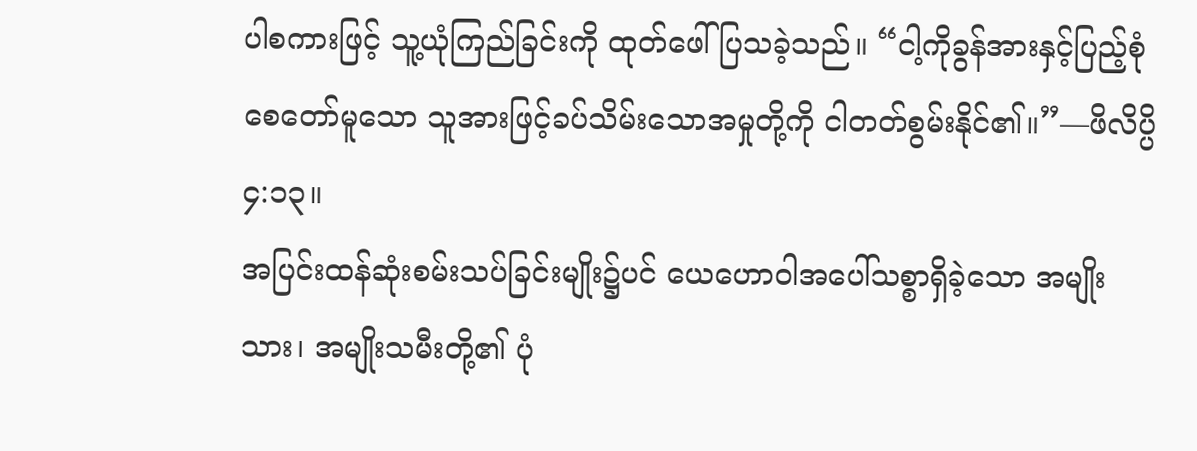ပါစကားဖြင့် သူ့ယုံကြည်ခြင်းကို ထုတ်ဖေါ်ပြသခဲ့သည်။ “ငါ့ကိုခွန်အားနှင့်ပြည့်စုံစေတော်မူသော သူအားဖြင့်ခပ်သိမ်းသောအမှုတို့ကို ငါတတ်စွမ်းနိုင်၏။”—ဖိလိပ္ပိ ၄:၁၃။
အပြင်းထန်ဆုံးစမ်းသပ်ခြင်းမျိုး၌ပင် ယေဟောဝါအပေါ်သစ္စာရှိခဲ့သော အမျိုးသား၊ အမျိုးသမီးတို့၏ ပုံ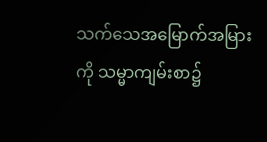သက်သေအမြောက်အမြားကို သမ္မာကျမ်းစာ၌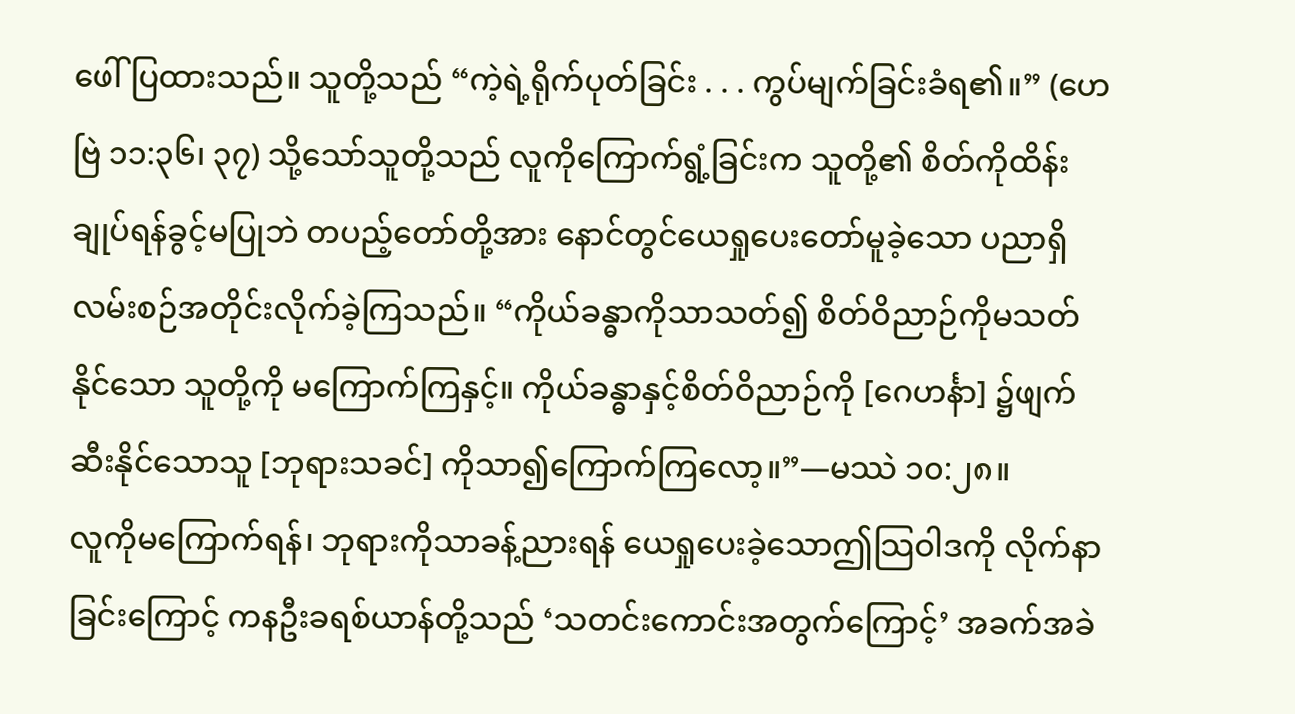ဖေါ်ပြထားသည်။ သူတို့သည် “ကဲ့ရဲ့ရိုက်ပုတ်ခြင်း . . . ကွပ်မျက်ခြင်းခံရ၏။” (ဟေဗြဲ ၁၁:၃၆၊ ၃၇) သို့သော်သူတို့သည် လူကိုကြောက်ရွံ့ခြင်းက သူတို့၏ စိတ်ကိုထိန်းချုပ်ရန်ခွင့်မပြုဘဲ တပည့်တော်တို့အား နောင်တွင်ယေရှုပေးတော်မူခဲ့သော ပညာရှိလမ်းစဉ်အတိုင်းလိုက်ခဲ့ကြသည်။ “ကိုယ်ခန္ဓာကိုသာသတ်၍ စိတ်ဝိညာဉ်ကိုမသတ်နိုင်သော သူတို့ကို မကြောက်ကြနှင့်။ ကိုယ်ခန္ဓာနှင့်စိတ်ဝိညာဉ်ကို [ဂေဟင်္နာ] ၌ဖျက်ဆီးနိုင်သောသူ [ဘုရားသခင်] ကိုသာ၍ကြောက်ကြလော့။”—မဿဲ ၁၀:၂၈။
လူကိုမကြောက်ရန်၊ ဘုရားကိုသာခန့်ညားရန် ယေရှုပေးခဲ့သောဤသြဝါဒကို လိုက်နာခြင်းကြောင့် ကနဦးခရစ်ယာန်တို့သည် ‘သတင်းကောင်းအတွက်ကြောင့်’ အခက်အခဲ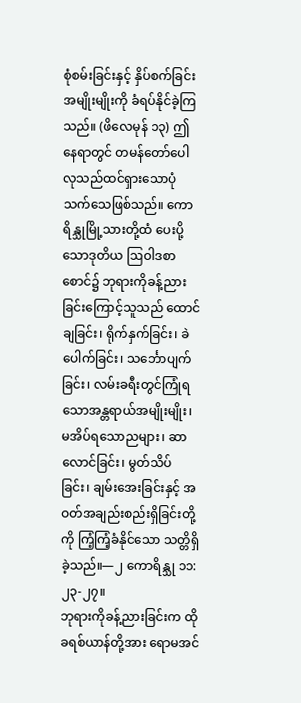စုံစမ်းခြင်းနှင့် နှိပ်စက်ခြင်းအမျိုးမျိုးကို ခံရပ်နိုင်ခဲ့ကြသည်။ (ဖိလေမုန် ၁၃) ဤနေရာတွင် တမန်တော်ပေါလုသည်ထင်ရှားသောပုံသက်သေဖြစ်သည်။ ကောရိန္သုမြို့သားတို့ထံ ပေးပို့သောဒုတိယ ဩဝါဒစာစောင်၌ ဘုရားကိုခန့်ညားခြင်းကြောင့်သူသည် ထောင်ချခြင်း၊ ရိုက်နှက်ခြင်း၊ ခဲပေါက်ခြင်း၊ သင်္ဘောပျက်ခြင်း၊ လမ်းခရီးတွင်ကြုံရသောအန္တရာယ်အမျိုးမျိုး၊ မအိပ်ရသောညများ၊ ဆာလောင်ခြင်း၊ မွတ်သိပ်ခြင်း၊ ချမ်းအေးခြင်းနှင့် အဝတ်အချည်းစည်းရှိခြင်းတို့ကို ကြံ့ကြံ့ခံနိုင်သော သတ္တိရှိခဲ့သည်။—၂ ကောရိန္သု ၁၁:၂၃-၂၇။
ဘုရားကိုခန့်ညားခြင်းက ထိုခရစ်ယာန်တို့အား ရောမအင်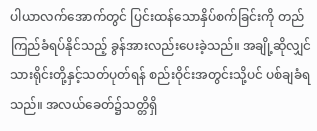ပါယာလက်အောက်တွင် ပြင်းထန်သောနှိပ်စက်ခြင်းကို တည်ကြည်ခံရပ်နိုင်သည့် ခွန်အားလည်းပေးခဲ့သည်။ အချို့ဆိုလျှင် သားရိုင်းတို့နှင့်သတ်ပုတ်ရန် စည်းဝိုင်းအတွင်းသို့ပင် ပစ်ချခံရသည်။ အလယ်ခေတ်၌သတ္တိရှိ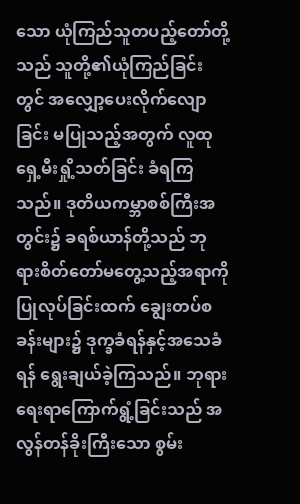သော ယုံကြည်သူတပည့်တော်တို့သည် သူတို့၏ယုံကြည်ခြင်းတွင် အလျှော့ပေးလိုက်လျောခြင်း မပြုသည့်အတွက် လူထုရှေ့မီးရှို့သတ်ခြင်း ခံရကြသည်။ ဒုတိယကမ္ဘာစစ်ကြီးအတွင်း၌ ခရစ်ယာန်တို့သည် ဘုရားစိတ်တော်မတွေ့သည့်အရာကိုပြုလုပ်ခြင်းထက် ချွေးတပ်စခန်းများ၌ ဒုက္ခခံရန်နှင့်အသေခံရန် ရွေးချယ်ခဲ့ကြသည်။ ဘုရားရေးရာကြောက်ရွံ့ခြင်းသည် အလွန်တန်ခိုးကြီးသော စွမ်း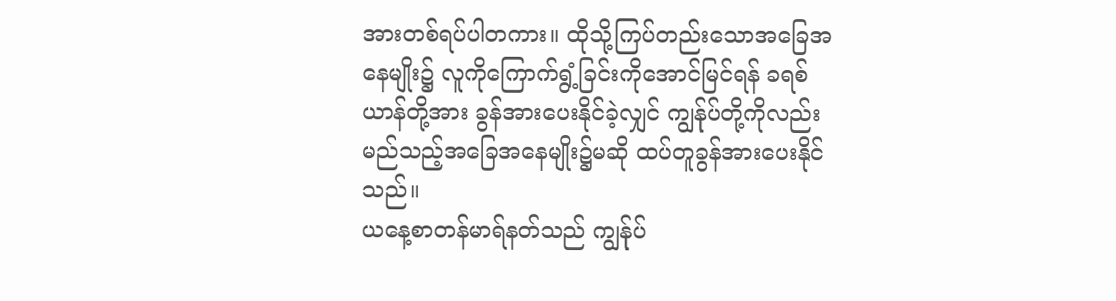အားတစ်ရပ်ပါတကား။ ထိုသို့ကြပ်တည်းသောအခြေအနေမျိုး၌ လူကိုကြောက်ရွံ့ခြင်းကိုအောင်မြင်ရန် ခရစ်ယာန်တို့အား ခွန်အားပေးနိုင်ခဲ့လျှင် ကျွန်ုပ်တို့ကိုလည်း မည်သည့်အခြေအနေမျိုး၌မဆို ထပ်တူခွန်အားပေးနိုင်သည်။
ယနေ့စာတန်မာရ်နတ်သည် ကျွန်ုပ်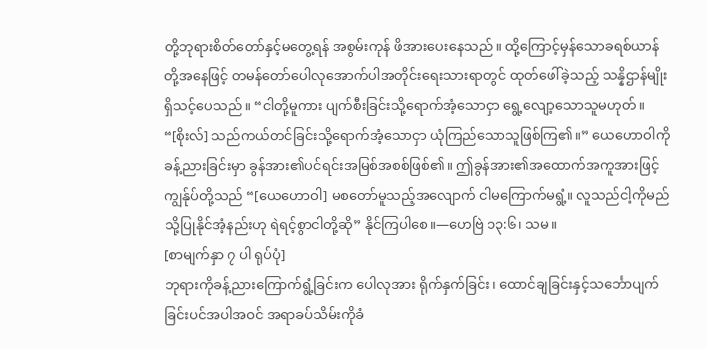တို့ဘုရားစိတ်တော်နှင့်မတွေ့ရန် အစွမ်းကုန် ဖိအားပေးနေသည်။ ထို့ကြောင့်မှန်သောခရစ်ယာန်တို့အနေဖြင့် တမန်တော်ပေါလုအောက်ပါအတိုင်းရေးသားရာတွင် ထုတ်ဖေါ်ခဲ့သည့် သန္နိဌာန်မျိုးရှိသင့်ပေသည်။ “ငါတို့မူကား ပျက်စီးခြင်းသို့ရောက်အံ့သောငှာ ရွေ့လျော့သောသူမဟုတ်။ “[စိုးလ်] သည်ကယ်တင်ခြင်းသို့ရောက်အံ့သောငှာ ယုံကြည်သောသူဖြစ်ကြ၏။” ယေဟောဝါကိုခန့်ညားခြင်းမှာ ခွန်အား၏ပင်ရင်းအမြစ်အစစ်ဖြစ်၏။ ဤခွန်အား၏အထောက်အကူအားဖြင့် ကျွန်ုပ်တို့သည် “[ယေဟောဝါ] မစတော်မူသည့်အလျောက် ငါမကြောက်မရွံ့။ လူသည်ငါ့ကိုမည်သို့ပြုနိုင်အံ့နည်းဟု ရဲရင့်စွာငါတို့ဆို” နိုင်ကြပါစေ။—ဟေဗြဲ ၁၃:၆၊ သမ။
[စာမျက်နှာ ၇ ပါ ရုပ်ပုံ]
ဘုရားကိုခန့်ညားကြောက်ရွံ့ခြင်းက ပေါလုအား ရိုက်နှက်ခြင်း၊ ထောင်ချခြင်းနှင့်သင်္ဘောပျက်ခြင်းပင်အပါအဝင် အရာခပ်သိမ်းကိုခံ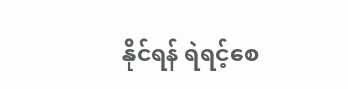နိုင်ရန် ရဲရင့်စေ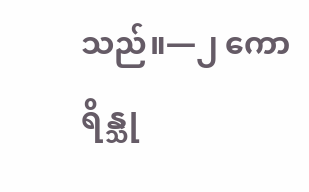သည်။—၂ ကောရိန္သု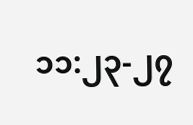၁၁:၂၃-၂၇